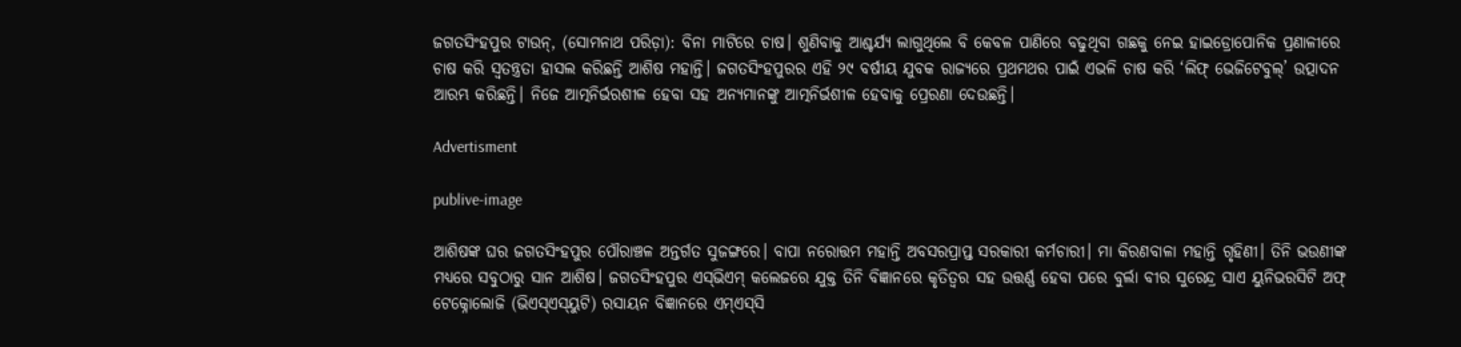ଜଗତସିଂହପୁର ଟାଉନ୍, (ସୋମନାଥ ପରିଡ଼ା): ବିନା ମାଟିରେ ଚାଷ। ଶୁଣିବାକୁ ଆଶ୍ଚର୍ଯ୍ୟ ଲାଗୁଥିଲେ ବି କେବଳ ପାଣିରେ ବଢୁଥିବା ଗଛକୁ ନେଇ ହାଇଡ୍ରୋପୋନିକ ପ୍ରଣାଳୀରେ ଚାଷ କରି ସ୍ବତନ୍ତ୍ରତା ହାସଲ କରିଛନ୍ତି ଆଶିଷ ମହାନ୍ତି। ଜଗତସିଂହପୁରର ଏହି ୨୯ ବର୍ଷୀୟ ଯୁବକ ରାଜ୍ୟରେ ପ୍ରଥମଥର ପାଇଁ ଏଭଳି ଚାଷ କରି ‘ଲିଫ୍ ଭେଜିଟେବୁଲ୍’ ଉତ୍ପାଦନ ଆରମ୍ଭ କରିଛନ୍ତି। ନିଜେ ଆତ୍ମନିର୍ଭରଶୀଳ ହେବା ସହ ଅନ୍ୟମାନଙ୍କୁ ଆତ୍ମନିର୍ଭଶୀଳ ହେବାକୁ ପ୍ରେରଣା ଦେଉଛନ୍ତି।

Advertisment

publive-image

ଆଶିଷଙ୍କ ଘର ଜଗତସିଂହପୁର ପୌରାଞ୍ଚଳ ଅନ୍ତର୍ଗତ ସୁଜଙ୍ଗରେ। ବାପା ନରୋତ୍ତମ ମହାନ୍ତି ଅବସରପ୍ରାପ୍ତ ସରକାରୀ କର୍ମଚାରୀ। ମା କିରଣବାଳା ମହାନ୍ତି ଗୃହିଣୀ। ତିନି ଭଉଣୀଙ୍କ ମଧ୍ୟରେ ସବୁଠାରୁ ସାନ ଆଶିଷ। ଜଗତସିଂହପୁର ଏସ୍‌ଭିଏମ୍ କଲେଜରେ ଯୁକ୍ତ ତିନି ବିଜ୍ଞାନରେ କୃତିତ୍ବର ସହ ଉତ୍ତର୍ଣ୍ଣ ହେବା ପରେ ବୁର୍ଲା ବୀର ସୁରେନ୍ଦ୍ର ସାଏ ୟୁନିଭରସିଟି ଅଫ୍ ଟେକ୍ନୋଲୋଜି (ଭିଏସ୍‌ଏସ୍‌ୟୁଟି) ରସାୟନ ବିଜ୍ଞାନରେ ଏମ୍ଏସ୍‌ସି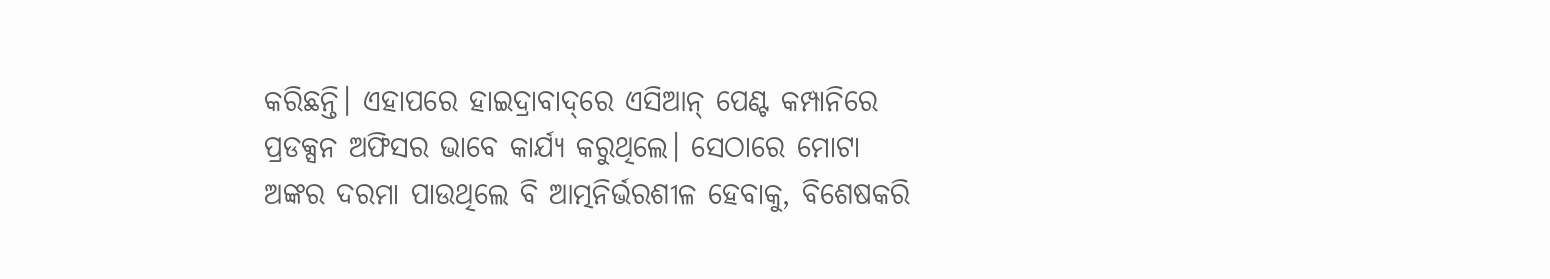କରିଛନ୍ତି। ଏହାପରେ ହାଇଦ୍ରାବାଦ୍‌ରେ ଏସିଆନ୍ ପେଣ୍ଟ କମ୍ପାନିରେ ପ୍ରଡକ୍ସନ ଅଫିସର ଭାବେ କାର୍ଯ୍ୟ କରୁଥିଲେ। ସେଠାରେ ମୋଟା ଅଙ୍କର ଦରମା ପାଉଥିଲେ ବି ଆତ୍ମନିର୍ଭରଶୀଳ ହେବାକୁ, ବିଶେଷକରି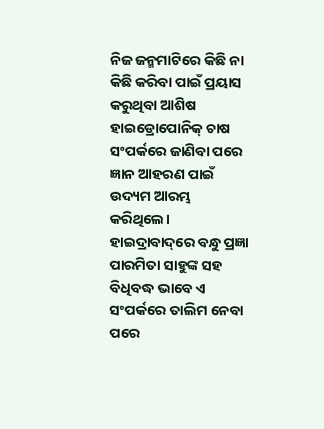ନିଜ ଜନ୍ମମାଟିରେ କିଛି ନା କିଛି କରିବା ପାଇଁ ପ୍ରୟାସ କରୁଥିବା ଆଶିଷ ହାଇଡ୍ରୋପୋନିକ୍ ଚାଷ ସଂପର୍କରେ ଜାଣିବା ପରେ ଜ୍ଞାନ ଆହରଣ ପାଇଁ ଉଦ୍ୟମ ଆରମ୍ଭ କରିଥିଲେ। ହାଇଦ୍ରାବାଦ୍‌ରେ ବନ୍ଧୁ ପ୍ରଜ୍ଞା ପାରମିତା ସାହୁଙ୍କ ସହ ବିଧିବଦ୍ଧ ଭାବେ ଏ ସଂପର୍କରେ ତାଲିମ ନେବା ପରେ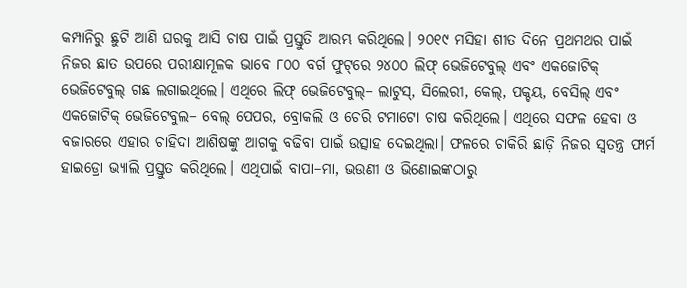କମ୍ପାନିରୁ ଛୁଟି ଆଣି ଘରକୁ ଆସି ଚାଷ ପାଇଁ ପ୍ରସ୍ତୁତି ଆରମ୍ଭ କରିଥିଲେ। ୨୦୧୯ ମସିହା ଶୀତ ଦିନେ ପ୍ରଥମଥର ପାଇଁ ନିଜର ଛାତ ଉପରେ ପରୀକ୍ଷାମୂଳକ ଭାବେ ୮୦୦ ବର୍ଗ ଫୁଟ୍‌ରେ ୨୪୦୦ ଲିଫ୍‌ ଭେଜିଟେବୁଲ୍ ଏବଂ ଏକଜୋଟିକ୍ ଭେଜିଟେବୁଲ୍ ଗଛ ଲଗାଇଥିଲେ। ଏଥିରେ ଲିଫ୍ ଭେଜିଟେବୁଲ୍– ଲାଟୁସ୍‌, ସିଲେରୀ, କେଲ୍, ପକ୍ଚୟ, ବେସିଲ୍ ଏବଂ ଏକଜୋଟିକ୍ ଭେଜିଟେବୁଲ– ବେଲ୍ ପେପର, ବ୍ରୋକଲି ଓ ଚେରି ଟମାଟୋ ଚାଷ କରିଥିଲେ। ଏଥିରେ ସଫଳ ହେବା ଓ ବଜାରରେ ଏହାର ଚାହିଦା ଆଶିଷଙ୍କୁ ଆଗକୁ ବଢିବା ପାଇଁ ଉତ୍ସାହ ଦେଇଥିଲା। ଫଳରେ ଚାକିରି ଛାଡ଼ି ନିଜର ସ୍ବତନ୍ତ୍ର ଫାର୍ମ ହାଇଡ୍ରୋ ଭ୍ୟାଲି ପ୍ରସ୍ତୁତ କରିଥିଲେ। ଏଥିପାଇଁ ବାପା–ମା, ଭଉଣୀ ଓ ଭିଣୋଇଙ୍କଠାରୁ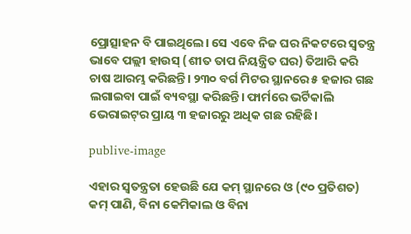ପ୍ରୋତ୍ସାହନ ବି ପାଇଥିଲେ। ସେ ଏବେ ନିଜ ଘର ନିକଟରେ ସ୍ବତନ୍ତ୍ର ଭାବେ ପଲ୍ଲୀ ହାଉସ୍‌ (ଶୀତ ତାପ ନିୟନ୍ତ୍ରିତ ଘର) ତିଆରି କରି ଚାଷ ଆରମ୍ଭ କରିଛନ୍ତି। ୨୩୦ ବର୍ଗ ମିଟର ସ୍ଥାନରେ ୫ ହଜାର ଗଛ ଲଗାଇବା ପାଇଁ ବ୍ୟବସ୍ଥା କରିଛନ୍ତି। ଫାର୍ମରେ ଭର୍ଟିକାଲି ଭେରାଇଟ୍‌ର ପ୍ରାୟ ୩ ହଜାରରୁ ଅଧିକ ଗଛ ରହିଛି।

publive-image

ଏହାର ସ୍ବତନ୍ତ୍ରତା ହେଉଛି ଯେ କମ୍ ସ୍ଥାନରେ ଓ (୯୦ ପ୍ରତିଶତ) କମ୍ ପାଣି, ବିନା କେମିକାଲ ଓ ବିନା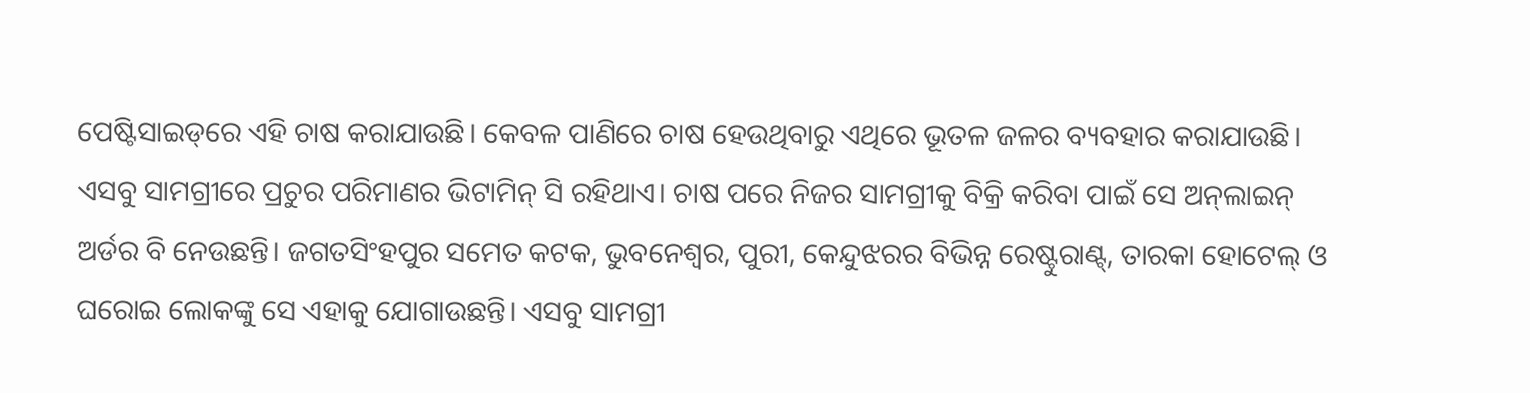ପେଷ୍ଟିସାଇଡ୍‌ରେ ଏହି ଚାଷ କରାଯାଉଛି। କେବଳ ପାଣିରେ ଚାଷ ହେଉଥିବାରୁ ଏଥିରେ ଭୂତଳ ଜଳର ବ୍ୟବହାର କରାଯାଉଛି। ଏସବୁ ସାମଗ୍ରୀରେ ପ୍ରଚୁର ପରିମାଣର ଭିଟାମିନ୍ ସି ରହିଥାଏ। ଚାଷ ପରେ ନିଜର ସାମଗ୍ରୀକୁ ବିକ୍ରି କରିବା ପାଇଁ ସେ ଅନ୍‌ଲାଇନ୍ ଅର୍ଡର ବି ନେଉଛନ୍ତି। ଜଗତସିଂହପୁର ସମେତ କଟକ, ଭୁବନେଶ୍ବର, ପୁରୀ, କେନ୍ଦୁଝରର ବିଭିନ୍ନ ରେଷ୍ଟୁରାଣ୍ଟ୍, ତାରକା ହୋଟେଲ୍ ଓ ଘରୋଇ ଲୋକଙ୍କୁ ସେ ଏହାକୁ ଯୋଗାଉଛନ୍ତି। ଏସବୁ ସାମଗ୍ରୀ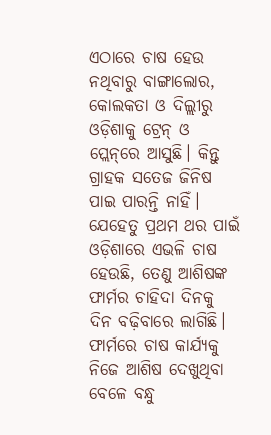ଏଠାରେ ଚାଷ ହେଉ ନଥିବାରୁ ବାଙ୍ଗାଲୋର, କୋଲକତା ଓ ଦିଲ୍ଲୀରୁ ଓଡ଼ିଶାକୁ ଟ୍ରେନ୍ ଓ ପ୍ଲେନ୍‌ରେ ଆସୁଛି। କିନ୍ତୁ ଗ୍ରାହକ ସତେଜ ଜିନିଷ ପାଇ ପାରନ୍ତି ନାହିଁ। ଯେହେତୁ ପ୍ରଥମ ଥର ପାଇଁ ଓଡ଼ିଶାରେ ଏଭଳି ଚାଷ ହେଉଛି, ତେଣୁ ଆଶିଷଙ୍କ ଫାର୍ମର ଚାହିଦା ଦିନକୁ ଦିନ ବଢ଼ିବାରେ ଲାଗିଛି। ଫାର୍ମରେ ଚାଷ କାର୍ଯ୍ୟକୁ ନିଜେ ଆଶିଷ ଦେଖୁଥିବା ବେଳେ ବନ୍ଧୁ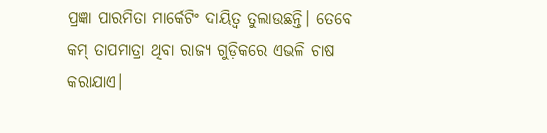ପ୍ରଜ୍ଞା ପାରମିତା ମାର୍କେଟିଂ ଦାୟିତ୍ବ ତୁଲାଉଛନ୍ତି। ତେବେ କମ୍‌ ତାପମାତ୍ରା ଥିବା ରାଜ୍ୟ ଗୁଡ଼ିକରେ ଏଭଳି ଚାଷ କରାଯାଏ।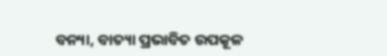ବନ୍ୟା, ବାତ୍ୟା ପ୍ରଭାବିତ ଉପକୂଳ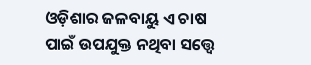ଓଡ଼ିଶାର ଜଳବାୟୁ ଏ ଚାଷ ପାଇଁ ଉପଯୁକ୍ତ ନଥିବା ସତ୍ତ୍ବେ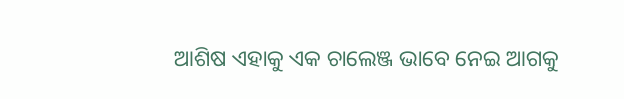ଆଶିଷ ଏହାକୁ ଏକ ଚାଲେଞ୍ଜ ଭାବେ ନେଇ ଆଗକୁ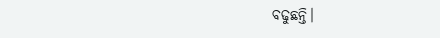ବଢୁଛନ୍ତି।